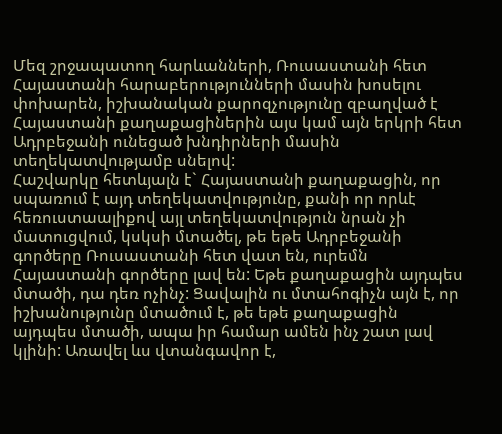Մեզ շրջապատող հարևանների, Ռուսաստանի հետ Հայաստանի հարաբերությունների մասին խոսելու փոխարեն, իշխանական քարոզչությունը զբաղված է Հայաստանի քաղաքացիներին այս կամ այն երկրի հետ Ադրբեջանի ունեցած խնդիրների մասին տեղեկատվությամբ սնելով:
Հաշվարկը հետևյալն է` Հայաստանի քաղաքացին, որ սպառում է այդ տեղեկատվությունը, քանի որ որևէ հեռուստաալիքով այլ տեղեկատվություն նրան չի մատուցվում, կսկսի մտածել, թե եթե Ադրբեջանի գործերը Ռուսաստանի հետ վատ են, ուրեմն Հայաստանի գործերը լավ են: Եթե քաղաքացին այդպես մտածի, դա դեռ ոչինչ: Ցավալին ու մտահոգիչն այն է, որ իշխանությունը մտածում է, թե եթե քաղաքացին այդպես մտածի, ապա իր համար ամեն ինչ շատ լավ կլինի: Առավել ևս վտանգավոր է,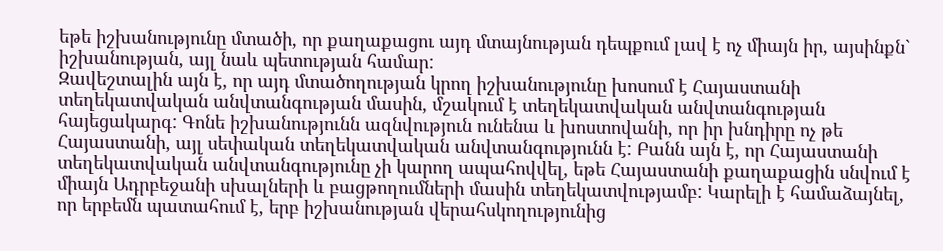եթե իշխանությունը մտածի, որ քաղաքացու այդ մտայնության դեպքում լավ է ոչ միայն իր, այսինքն` իշխանության, այլ նաև պետության համար:
Զավեշտալին այն է, որ այդ մտածողության կրող իշխանությունը խոսում է Հայաստանի տեղեկատվական անվտանգության մասին, մշակում է տեղեկատվական անվտանգության հայեցակարգ: Գոնե իշխանությունն ազնվություն ունենա և խոստովանի, որ իր խնդիրը ոչ թե Հայաստանի, այլ սեփական տեղեկատվական անվտանգությունն է: Բանն այն է, որ Հայաստանի տեղեկատվական անվտանգությունը չի կարող ապահովվել, եթե Հայաստանի քաղաքացին սնվում է միայն Ադրբեջանի սխալների և բացթողումների մասին տեղեկատվությամբ: Կարելի է համաձայնել, որ երբեմն պատահում է, երբ իշխանության վերահսկողությունից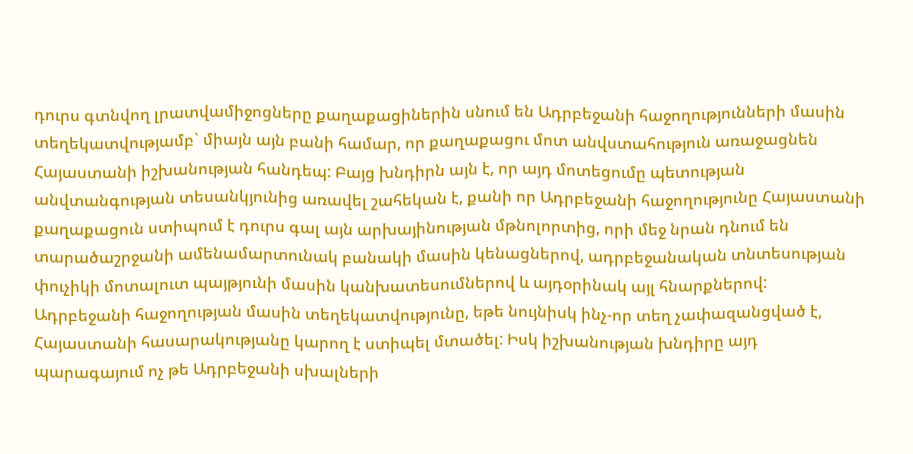դուրս գտնվող լրատվամիջոցները քաղաքացիներին սնում են Ադրբեջանի հաջողությունների մասին տեղեկատվությամբ` միայն այն բանի համար, որ քաղաքացու մոտ անվստահություն առաջացնեն Հայաստանի իշխանության հանդեպ: Բայց խնդիրն այն է, որ այդ մոտեցումը պետության անվտանգության տեսանկյունից առավել շահեկան է, քանի որ Ադրբեջանի հաջողությունը Հայաստանի քաղաքացուն ստիպում է դուրս գալ այն արխայինության մթնոլորտից, որի մեջ նրան դնում են տարածաշրջանի ամենամարտունակ բանակի մասին կենացներով, ադրբեջանական տնտեսության փուչիկի մոտալուտ պայթյունի մասին կանխատեսումներով և այդօրինակ այլ հնարքներով:
Ադրբեջանի հաջողության մասին տեղեկատվությունը, եթե նույնիսկ ինչ-որ տեղ չափազանցված է, Հայաստանի հասարակությանը կարող է ստիպել մտածել: Իսկ իշխանության խնդիրը այդ պարագայում ոչ թե Ադրբեջանի սխալների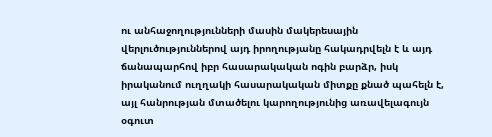ու անհաջողությունների մասին մակերեսային վերլուծություններով այդ իրողությանը հակադրվելն է և այդ ճանապարհով իբր հասարակական ոգին բարձր, իսկ իրականում ուղղակի հասարակական միտքը քնած պահելն է, այլ հանրության մտածելու կարողությունից առավելագույն օգուտ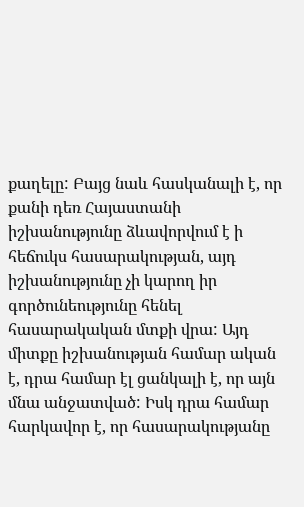քաղելը: Բայց նաև հասկանալի է, որ քանի դեռ Հայաստանի իշխանությունը ձևավորվում է ի հեճուկս հասարակության, այդ իշխանությունը չի կարող իր գործունեությունը հենել հասարակական մտքի վրա: Այդ միտքը իշխանության համար ական է, դրա համար էլ ցանկալի է, որ այն մնա անջատված: Իսկ դրա համար հարկավոր է, որ հասարակությանը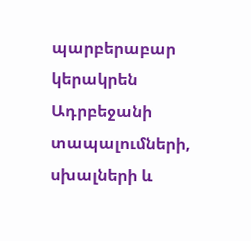պարբերաբար կերակրեն Ադրբեջանի տապալումների, սխալների և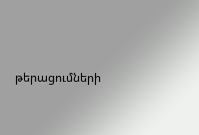թերացումների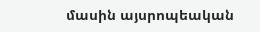մասին այսրոպեական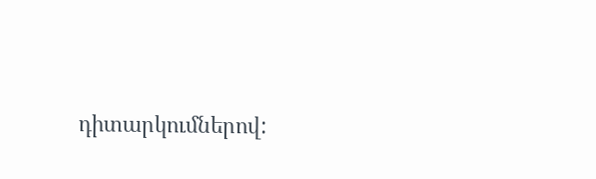դիտարկումներով: